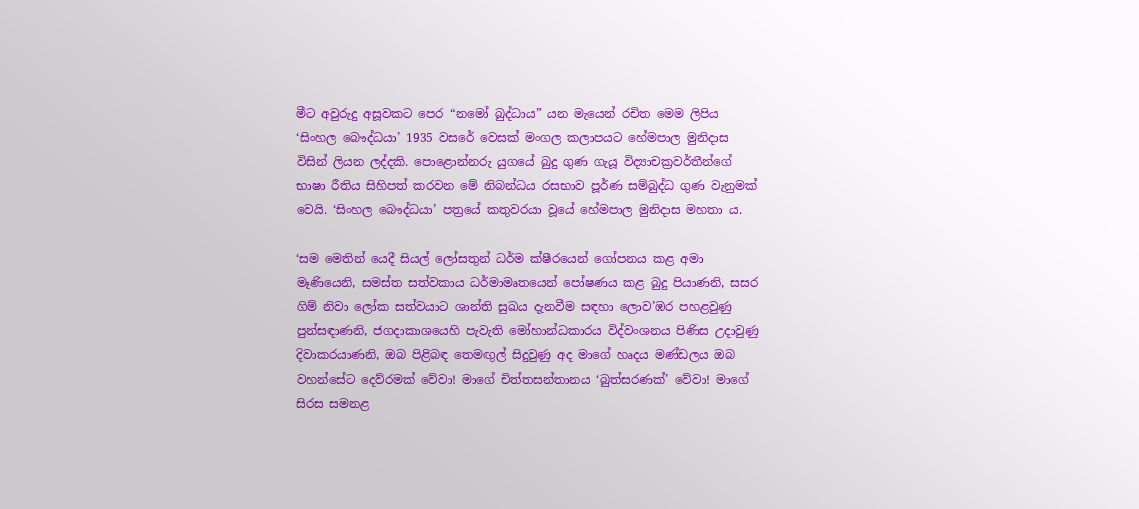මීට අවුරුදු අසූවකට පෙර “නමෝ බුද්ධාය” යන මැයෙන් රචිත මෙම ලිපිය ‘සිංහල බෞද්ධයා’ 1935 වසරේ වෙසක් මංගල කලාපයට හේමපාල මුනිදාස විසින් ලියන ලද්දකි. පොළොන්නරු යුගයේ බුදු ගුණ ගැයූ විද්‍යාචක්‍රවර්තීන්ගේ භාෂා රීතිය සිහිපත් කරවන මේ නිබන්ධය රසභාව පූර්ණ සම්බුද්ධ ගුණ වැනුමක් වෙයි. ‘සිංහල බෞද්ධයා’ පත්‍රයේ කතුවරයා වූයේ හේමපාල මුනිදාස මහතා ය.

‘සම මෙතින් යෙදී සියල් ලෝසතුන් ධර්ම ක්ෂීරයෙන් ගෝපනය කළ අමා මෑණියෙනි, සමස්ත සත්වකාය ධර්මාමෘතයෙන් පෝෂණය කළ බුදු පියාණනි, සසර ගිම් නිවා ලෝක සත්වයාට ශාන්ති සුඛය දැනවීම සඳහා ලොව’ඹර පහළවුණු පුන්සඳාණනි, ජගදාකාශයෙහි පැවැති මෝහාන්ධකාරය විද්වංශනය පිණිස උදාවුණු දිවාකරයාණනි, ඔබ පිළිබඳ තෙමඟුල් සිදුවුණු අද මාගේ හෘදය මණ්ඩලය ඔබ වහන්සේට දෙව්රමක් වේවා! මාගේ චිත්තසන්තානය ‘බුත්සරණක්’ වේවා! මාගේ සිරස සමනළ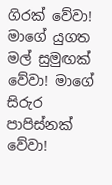ගිරක් වේවා! මාගේ යුගත මල් සුමුඟක් වේවා! මාගේ සිරුර පාපිස්නක් වේවා!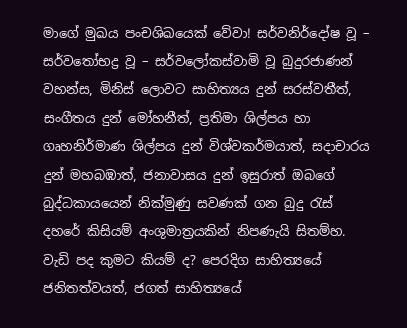මාගේ මුඛය පංචශිඛයෙක් වේවා! සර්වනිර්දෝෂ වූ – සර්වතෝභද්‍ර වූ – සර්වලෝකස්වාමි වූ බුදුරජාණන් වහන්ස, මිනිස් ලොවට සාහිත්‍යය දුන් සරස්වතීත්, සංගීතය දුන් මෝහනීත්, ප්‍රතිමා ශිල්පය හා ගෘහනිර්මාණ ශිල්පය දුන් විශ්වකර්මයාත්, සදාචාරය දුන් මහබඹාත්, ජනාවාසය දුන් ඉසුරාත් ඔබගේ බුද්ධකායයෙන් නික්මුණු සවණක් ගන බුදු රැස් දහරේ කිසියම් අංශුමාත්‍රයකින් නිපණැයි සිතම්හ. වැඩි පද කුමට කියම් ද? පෙරදිග සාහිත්‍යයේ ජනිතත්වයත්, ජගත් සාහිත්‍යයේ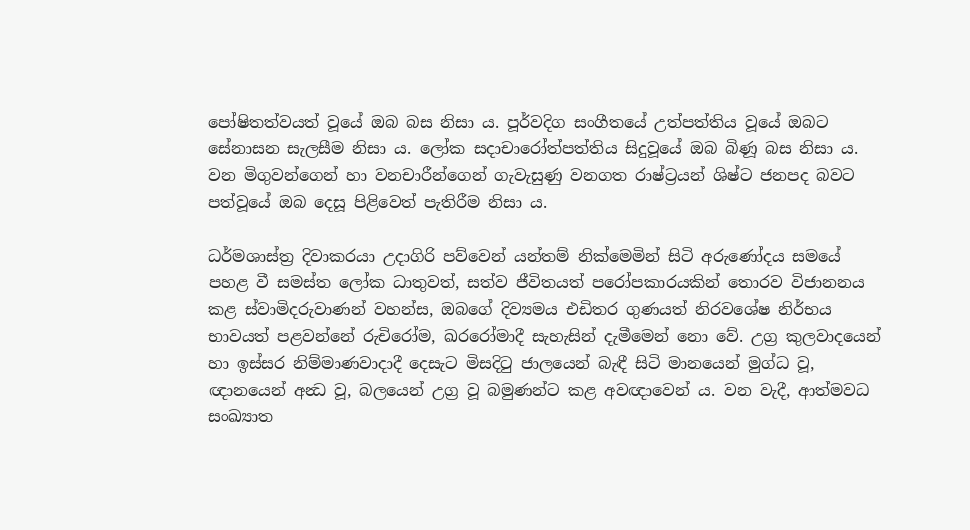පෝෂිතත්වයත් වූයේ ඔබ බස නිසා ය. පූර්වදිග සංගීතයේ උත්පත්තිය වූයේ ඔබට සේනාසන සැලසීම නිසා ය. ලෝක සදාචාරෝත්පත්තිය සිදුවූයේ ඔබ බිණූ බස නිසා ය. වන මිගුවන්ගෙන් හා වනචාරීන්ගෙන් ගැවැසුණු වනගත රාෂ්ට්‍රයන් ශිෂ්ට ජනපද බවට පත්වූයේ ඔබ දෙසූ පිළිවෙත් පැතිරීම නිසා ය.

ධර්මශාස්ත්‍ර දිවාකරයා උදාගිරි පව්වෙන් යන්තම් නික්මෙමින් සිටි අරුණෝදය සමයේ පහළ වී සමස්ත ලෝක ධාතුවත්, සත්ව ජීවිතයත් පරෝපකාරයකින් තොරව විජානනය කළ ස්වාමිදරුවාණන් වහන්ස, ඔබගේ දිව්‍යමය එඩිතර ගුණයත් නිරවශේෂ නිර්භය භාවයත් පළවන්නේ රුචිරෝම, ඛරරෝමාදී සැහැසින් දැමීමෙන් නො වේ. උග්‍ර කුලවාදයෙන් හා ඉස්සර නිම්මාණවාදාදී දෙසැට මිසදිටු ජාලයෙන් බැඳී සිටි මානයෙන් මුග්ධ වූ, ඥානයෙන් අන්‍ධ වූ, බලයෙන් උග්‍ර වූ බමුණන්ට කළ අවඥාවෙන් ය. වන වැදී, ආත්මවධ සංඛ්‍යාත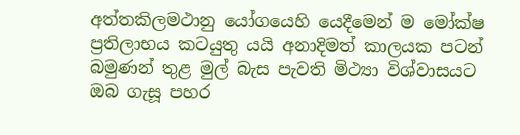අත්තකිලමථානු යෝගයෙහි යෙදීමෙන් ම මෝක්ෂ ප්‍රතිලාභය කටයුතු යයි අනාදිමත් කාලයක පටන් බමුණන් තුළ මුල් බැස පැවති මිථ්‍යා විශ්වාසයට ඔබ ගැසූ පහර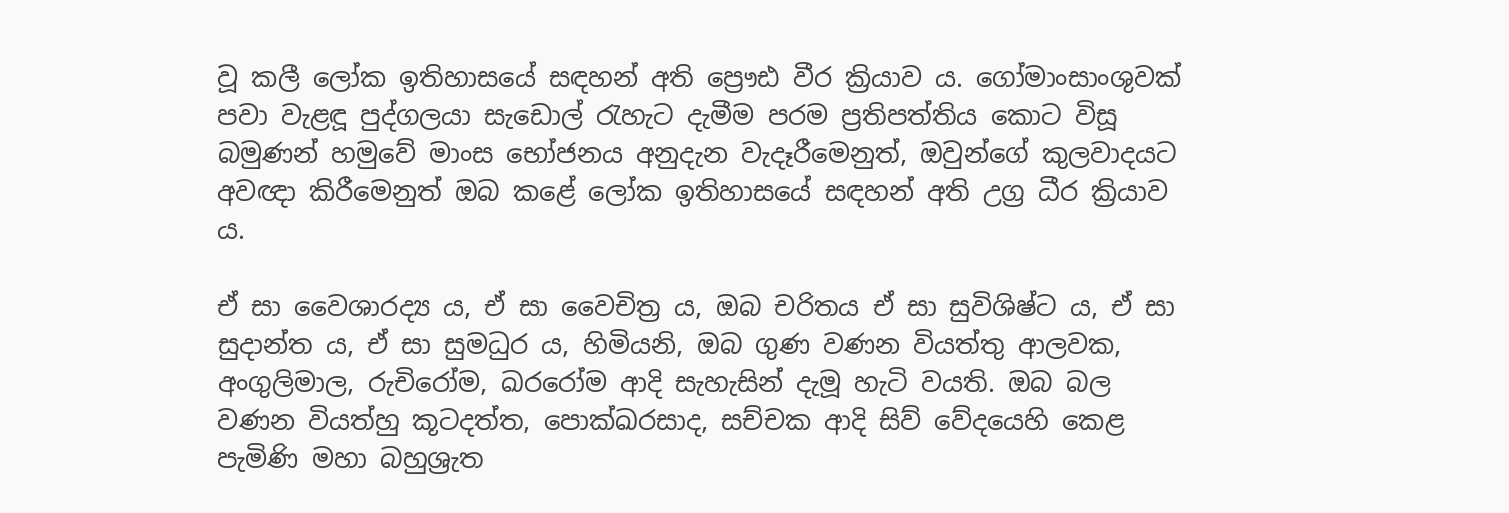වූ කලී ලෝක ඉතිහාසයේ සඳහන් අති ප්‍රෞඪ වීර ක්‍රියාව ය. ගෝමාංසාංශුවක් පවා වැළඳූ පුද්ගලයා සැඩොල් රැහැට දැමීම පරම ප්‍රතිපත්තිය කොට විසූ බමුණන් හමුවේ මාංස භෝජනය අනුදැන වැදෑරීමෙනුත්, ඔවුන්ගේ කුලවාදයට අවඥා කිරීමෙනුත් ඔබ කළේ ලෝක ඉතිහාසයේ සඳහන් අති උග්‍ර ධීර ක්‍රියාව ය.

ඒ සා වෛශාරද්‍ය ය, ඒ සා වෛචිත්‍ර ය, ඔබ චරිතය ඒ සා සුවිශිෂ්ට ය, ඒ සා සුදාන්ත ය, ඒ සා සුමධුර ය, හිමියනි, ඔබ ගුණ වණන වියත්තු ආලවක, අංගුලිමාල, රුචිරෝම, ඛරරෝම ආදි සැහැසින් දැමූ හැටි වයති. ඔබ බල වණන වියත්හු කූටදත්ත, පොක්ඛරසාද, සච්චක ආදි සිව් වේදයෙහි කෙළ පැමිණි මහා බහුශ්‍රැත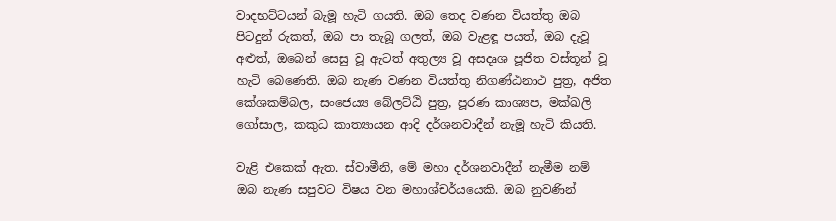වාදභට්ටයන් බැමූ හැටි ගයති. ඔබ තෙද වණන වියත්තු ඔබ පිටදුන් රුකත්, ඔබ පා තැබූ ගලත්, ඔබ වැළඳූ පයත්, ඔබ දැවූ අළුත්, ඔබෙන් සෙසු වූ ඇටත් අතුල්‍ය වූ අසදෘශ පූජිත වස්තූන් වූ හැටි බෙණෙති. ඔබ නැණ වණන වියත්තු නිගණ්ඨනාථ පුත්‍ර, අජිත කේශකම්බල, සංජෙය්‍ය බේලට්ඨි පුත්‍ර, පූරණ කාශ්‍යප, මක්ඛලි ගෝසාල, කකුධ කාත්‍යායන ආදි දර්ශනවාදීන් නැමූ හැටි කියති.

වැළි එකෙක් ඇත. ස්වාමීනි, මේ මහා දර්ශනවාදීන් නැමීම නම් ඔබ නැණ සපුවට විෂය වන මහාශ්චර්යයෙකි. ඔබ නුවණින්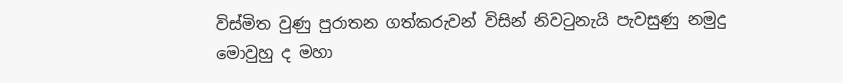විස්මිත වුණු පුරාතන ගත්කරුවන් විසින් නිවටුනැයි පැවසුණු නමුදු මොවුහු ද මහා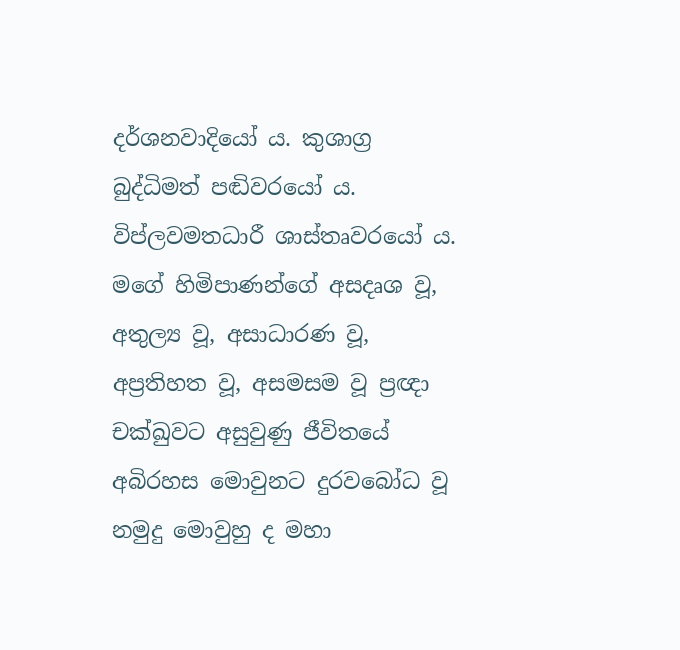දර්ශනවාදියෝ ය. කුශාග්‍ර බුද්ධිමත් පඬිවරයෝ ය. විප්ලවමතධාරී ශාස්තෘවරයෝ ය. මගේ හිමිපාණන්ගේ අසදෘශ වූ, අතුල්‍ය වූ, අසාධාරණ වූ, අප්‍රතිහත වූ, අසමසම වූ ප්‍රඥා චක්ඛුවට අසුවුණු ජීවිතයේ අබිරහස මොවුනට දුරවබෝධ වූ නමුදු මොවුහු ද මහා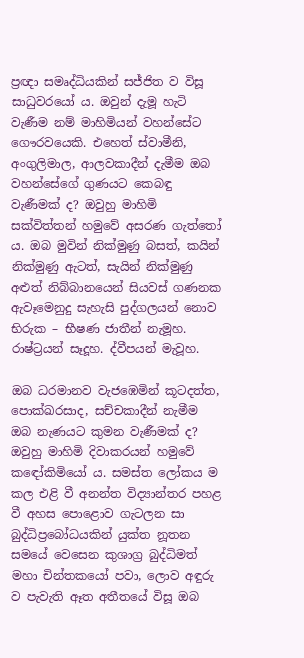ප්‍රඥා සමෘද්ධියකින් සජ්ජිත ව විසූ සාධුවරයෝ ය. ඔවුන් දැමූ හැටි වැණීම නම් මාහිමියන් වහන්සේට ගෞරවයෙකි. එහෙත් ස්වාමීනි, අංගුලිමාල, ආලවකාදීන් දැමීම ඔබ වහන්සේගේ ගුණයට කෙබඳු වැණීමක් ද? ඔවුහු මාහිමි සක්විත්තන් හමුවේ අසරණ ගැත්තෝ ය. ඔබ මුවින් නික්මුණු බසත්, කයින් නික්මුණු ඇටත්, සැයින් නික්මුණු අළුත් නිබ්බානයෙන් සියවස් ගණනක ඇවෑමෙනුදු සැහැසි පුද්ගලයන් නොව භිරුක – භීෂණ ජාතීන් නැමූහ. රාෂ්ට්‍රයන් සෑදූහ. ද්වීපයන් මැවූහ.

ඔබ ධරමානව වැජඹෙමින් කූටදත්ත, පොක්ඛරසාද, සච්චකාදීන් නැමීම ඔබ නැණයට කුමන වැණීමක් ද? ඔවුහු මාහිමි දිවාකරයන් හමුවේ කඳෝකිමියෝ ය. සමස්ත ලෝකය ම කල එළි වී අනන්ත විද්‍යාන්තර පහළ වී අහස පොළොව ගැටලන සා බුද්ධිප්‍රබෝධයකින් යුක්ත නූතන සමයේ වෙසෙන කුශාග්‍ර බුද්ධිමත් මහා චින්තකයෝ පවා, ලොව අඳුරු ව පැවැති ඈත අතීතයේ විසූ ඔබ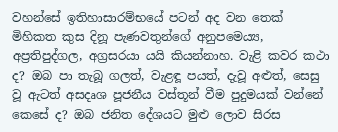වහන්සේ ඉතිහාසාරම්භයේ පටන් අද වන තෙක් මිහිකත කුස දිනූ පැණවතුන්ගේ අනුපමෙය්‍ය, අප්‍රතිපුද්ගල, අග්‍රසරයා යයි කියන්නාහ. වැළි කවර කථා ද? ඔබ පා තැබූ ගලත්, වැළඳූ පයත්, දැවූ අළුත්, සෙසු වූ ඇටත් අසදෘශ පූජනීය වස්තූන් වීම පුදුමයක් වන්නේ කෙසේ ද? ඔබ ජනිත දේශයට මුළු ලොව සිරස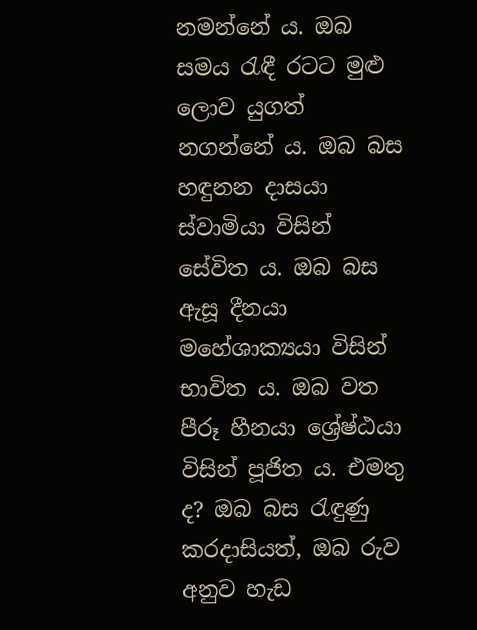නමන්නේ ය. ඔබ සමය රැඳී රටට මුළු ලොව යුගත් නගන්නේ ය. ඔබ බස හඳුනන දාසයා ස්වාමියා විසින් සේවිත ය. ඔබ බස ඇසූ දීනයා මහේශාක්‍යයා විසින් භාවිත ය. ඔබ වත පීරූ හීනයා ශ්‍රේෂ්ඨයා විසින් පූජිත ය. එමතු ද? ඔබ බස රැඳුණු කරදාසියත්, ඔබ රුව අනුව හැඩ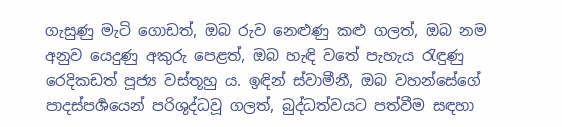ගැසුණු මැටි ගොඩත්, ඔබ රුව නෙළුණු කළු ගලත්, ඔබ නම අනුව යෙදුණු අකුරු පෙළත්, ඔබ හැඳි වතේ පැහැය රැඳුණු රෙදිකඩත් පූජ්‍ය වස්තූහු ය. ඉඳින් ස්වාමීනී, ඔබ වහන්සේගේ පාදස්පර්‍ශයෙන් පරිශුද්ධවූ ගලත්, බුද්ධත්වයට පත්වීම සඳහා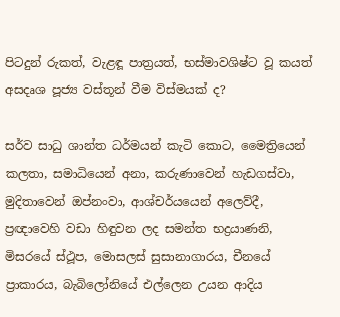පිටදුන් රුකත්, වැළඳූ පාත්‍රයත්, භස්මාවශිෂ්ට වූ කයත් අසදෘශ පූජ්‍ය වස්තූන් වීම විස්මයක් ද?

සර්ව සාධු ශාන්ත ධර්මයන් කැටි කොට, මෛත්‍රියෙන් කලතා, සමාධියෙන් අනා, කරුණාවෙන් හැඩගස්වා, මුදිතාවෙන් ඔප්නංවා, ආශ්චර්යයෙන් අලෙව්දී, ප්‍රඥාවෙහි වඩා හිඳුවන ලද සමන්ත භද්‍රයාණනි, මිසරයේ ස්ථූප, මොසලස් සුසානාගාරය, චීනයේ ප්‍රාකාරය, බැබිලෝනියේ එල්ලෙන උයන ආදිය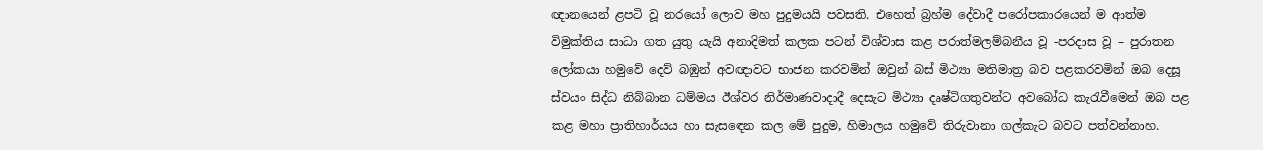ඥානයෙන් ළපටි වූ නරයෝ ලොව මහ පුදුමයයි පවසති. එහෙත් බ්‍රහ්ම දේවාදී පරෝපකාරයෙන් ම ආත්ම විමුක්තිය සාධා ගත යුතු යැයි අනාදිමත් කලක පටන් විශ්වාස කළ පරාත්මලම්බනීය වූ -පරදාස වූ – පුරාතන ලෝකයා හමුවේ දෙව් බඹුන් අවඥාවට භාජන කරවමින් ඔවුන් බස් මිථ්‍යා මතිමාත්‍ර බව පළකරවමින් ඔබ දෙසූ ස්වයං සිද්ධ නිබ්බාන ධම්මය ඊශ්වර නිර්මාණවාදාදී දෙසැට මිථ්‍යා දෘෂ්ටිගතුවන්ට අවබෝධ කැරැවීමෙන් ඔබ පළ කළ මහා ප්‍රාතිහාර්යය හා සැසඳෙන කල මේ පුදුම, හිමාලය හමුවේ තිරුවානා ගල්කැට බවට පත්වන්නාහ.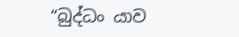“බුද්ධං යාව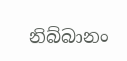නිබ්බානං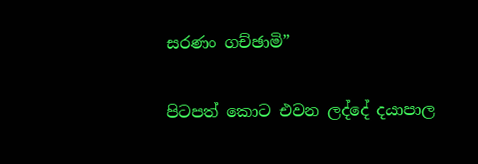සරණං ගච්ඡාමි”

පිටපත් කොට එවන ලද්දේ දයාපාල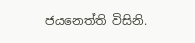ජයනෙත්ති විසිනි.